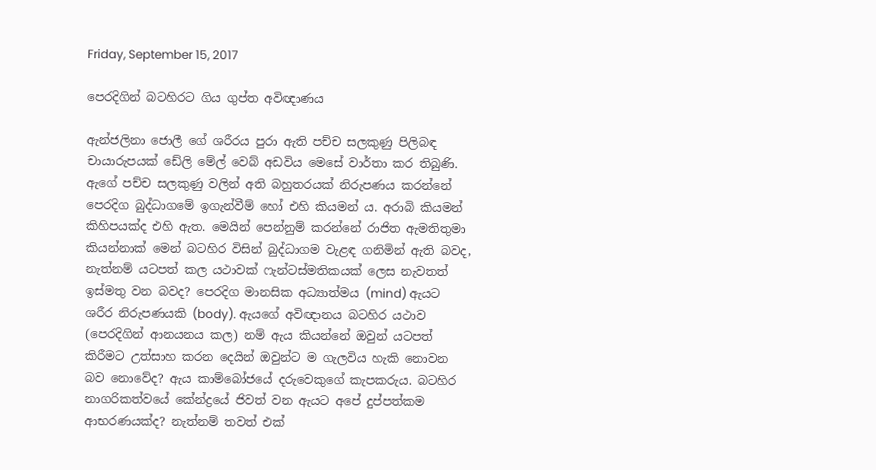Friday, September 15, 2017

පෙරදිගින් බටහිරට ගිය ගුප්ත අවිඥාණය

ඇන්ජලිනා ජොලී ගේ ශරීරය පුරා ඇති පච්ච සලකුණු පිලිබඳ චායාරුපයක් ඩේලි මේල් වෙබ් අඩවිය මෙසේ වාර්තා කර තිබුණි. ඇගේ පච්ච සලකුණු වලින් අති බහුතරයක් නිරුපණය කරන්නේ පෙරදිග බුද්ධාගමේ ඉගැන්වීම් හෝ එහි කියමන් ය. අරාබි කියමන් කිහිපයක්ද එහි ඇත. මෙයින් පෙන්නුම් කරන්නේ රාජිත ඇමතිතුමා කියන්නාක් මෙන් බටහිර විසින් බුද්ධාගම වැළඳ ගනිමින් ඇති බවද, නැත්නම් යටපත් කල යථාවක් ෆැන්ටස්මතිකයක් ලෙස නැවතත් ඉස්මතු වන බවද? පෙරදිග මානසික අධ්‍යාත්මය (mind) ඇයට ශරීර නිරුපණයකි (body). ඇයගේ අවිඥානය බටහිර යථාව (පෙරදිගින් ආනයනය කල) නම් ඇය කියන්නේ ඔවුන් යටපත් කිරීමට උත්සාහ කරන දෙයින් ඔවුන්ට ම ගැලවිය හැකි නොවන බව නොවේද? ඇය කාම්බෝජයේ දරුවෙකුගේ කැපකරුය. බටහිර නාගරිකත්වයේ කේන්ද්‍රයේ ජිවත් වන ඇයට අපේ දුප්පත්කම ආභරණයක්ද? නැත්නම් තවත් එක්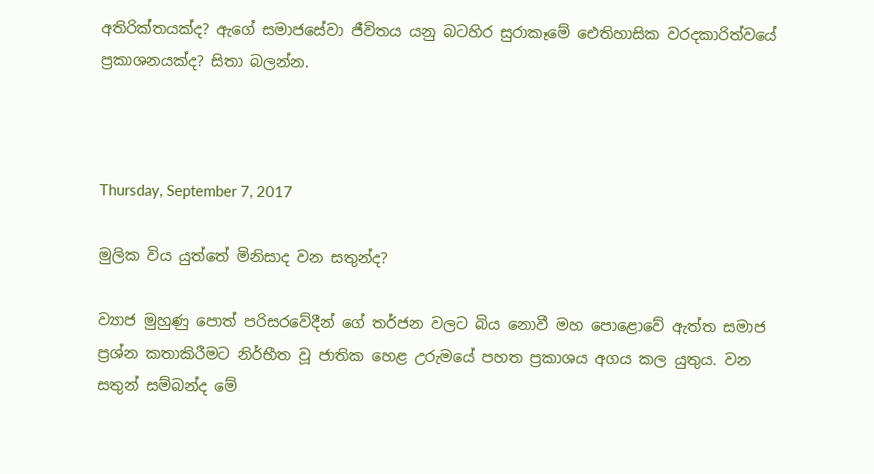අතිරික්තයක්ද? ඇගේ සමාජසේවා ජීවිතය යනු බටහිර සුරාකෑමේ ඓතිහාසික වරදකාරිත්වයේ ප්‍රකාශනයක්ද? සිතා බලන්න.



Thursday, September 7, 2017

මුලික විය යුත්තේ මිනිසාද වන සතුන්ද?

ව්‍යාජ මුහුණු පොත් පරිසරවේදීන් ගේ තර්ජන වලට බිය නොවී මහ පොළොවේ ඇත්ත සමාජ ප්‍රශ්න කතාකිරීමට නිර්භීත වූ ජාතික හෙළ උරුමයේ පහත ප්‍රකාශය අගය කල යුතුය. වන සතුන් සම්බන්ද මේ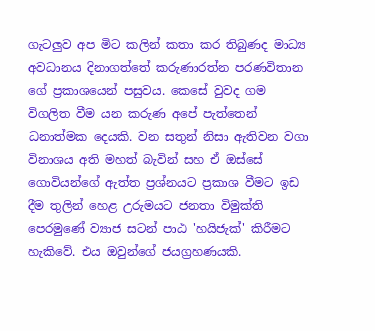ගැටලුව අප මිට කලින් කතා කර තිබුණද මාධ්‍ය අවධානය දිනාගත්තේ කරුණාරත්න පරණවිතාන ගේ ප්‍රකාශයෙන් පසුවය. කෙසේ වුවද ගම විගලිත වීම යන කරුණ අපේ පැත්තෙන් ධනාත්මක දෙයකි. වන සතුන් නිසා ඇතිවන වගා විනාශය අති මහත් බැවින් සහ ඒ ඔස්සේ ගොවියන්ගේ ඇත්ත ප්‍රශ්නයට ප්‍රකාශ වීමට ඉඩ දීම තුලින් හෙළ උරුමයට ජනතා විමුක්ති පෙරමුණේ ව්‍යාජ සටන් පාඨ 'හයිජැක්' කිරීමට හැකිවේ. එය ඔවුන්ගේ ජයග්‍රහණයකි.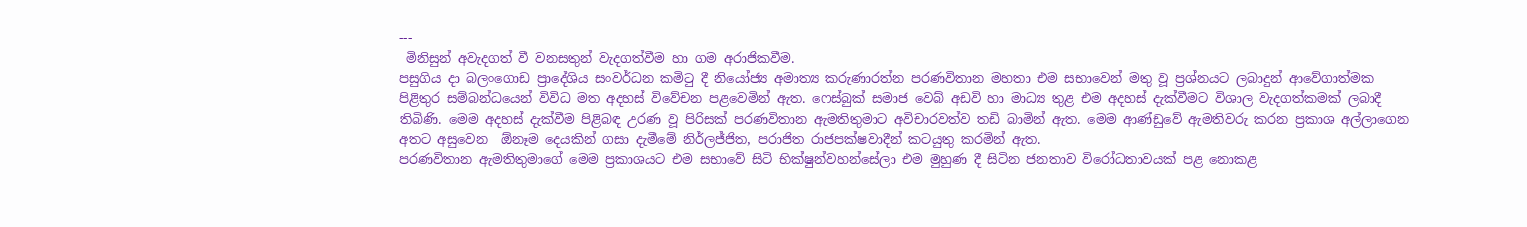---
 මිනිසුන් අවැදගත් වී වනසතුන් වැදගත්වීම හා ගම අරාජිකවීම.
පසුගිය දා බලංගොඩ ප්‍රාදේශිය සංවර්ධන කමිටු දී නියෝජ්‍ය අමාත්‍ය කරුණාරත්න පරණවිතාන මහතා එම සභාවෙන් මතු වූ ප්‍රශ්නයට ලබාදුන් ආවේගාත්මක පිළිතුර සම්බන්ධයෙන් විවිධ මත අදහස් විවේචන පළවෙමින් ඇත. ෆෙස්බුක් සමාජ වෙබ් අඩවි හා මාධ්‍ය තුළ එම අදහස් දැක්වීමට විශාල වැදගත්කමක් ලබාදී තිබිණි. මෙම අදහස් දැක්වීම පිළිබඳ උරණ වූ පිරිසක් පරණවිතාන ඇමතිතුමාට අවිචාරවත්ව තඩි බාමින් ඇත. මෙම ආණ්ඩුවේ ඇමතිවරු කරන ප්‍රකාශ අල්ලාගෙන අතට අසුවෙන  ඕනෑම දෙයකින් ගසා දැමීමේ නිර්ලජ්ජිත, පරාජිත රාජපක්ෂවාදීන් කටයුතු කරමින් ඇත.
පරණවිතාන ඇමතිතුමාගේ මෙම ප්‍රකාශයට එම සභාවේ සිටි භික්ෂුන්වහන්සේලා එම මුහුණ දී සිටින ජනතාව විරෝධතාවයක් පළ නොකළ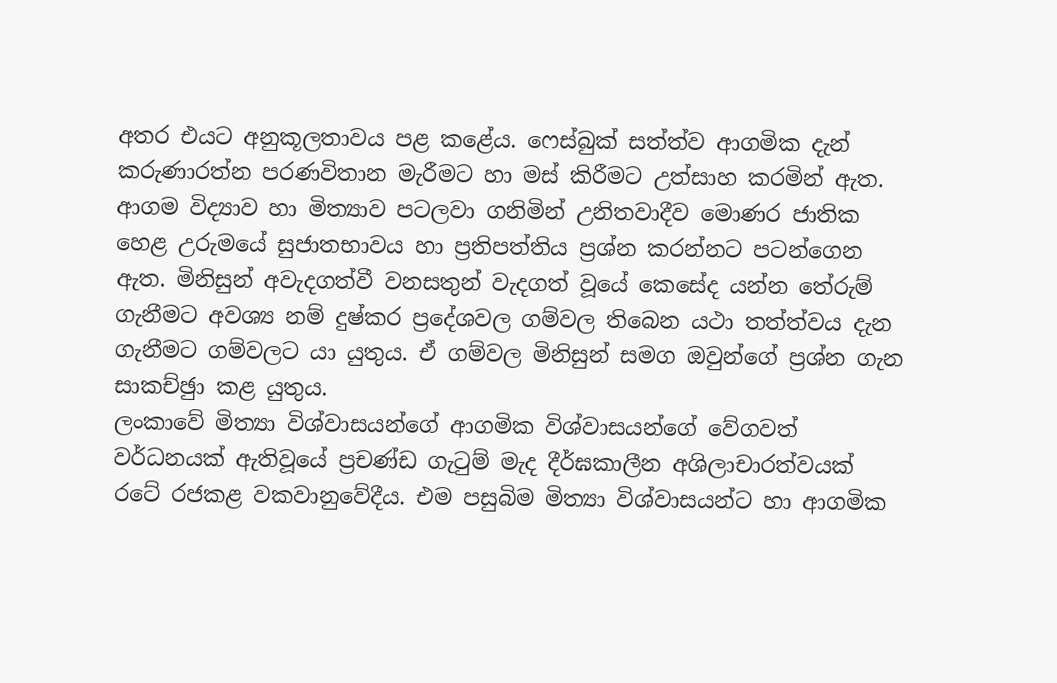අතර එයට අනුකූලතාවය පළ කළේය. ෆෙස්බුක් සත්ත්ව ආගමික දැන් කරුණාරත්න පරණවිතාන මැරීමට හා මස් කිරීමට උත්සාහ කරමින් ඇත. ආගම විද්‍යාව හා මිත්‍යාව පටලවා ගනිමින් උනිතවාදීව මොණර ජාතික හෙළ උරුමයේ සුජාතභාවය හා ප්‍රතිපත්තිය ප්‍රශ්න කරන්නට පටන්ගෙන ඇත. මිනිසුන් අවැදගත්වී වනසතුන් වැදගත් වූයේ කෙසේද යන්න තේරුම් ගැනීමට අවශ්‍ය නම් දුෂ්කර ප්‍රදේශවල ගම්වල තිබෙන යථා තත්ත්වය දැන ගැනීමට ගම්වලට යා යුතුය. ඒ ගම්වල මිනිසුන් සමග ඔවුන්ගේ ප්‍රශ්න ගැන සාකච්ඡුා කළ යුතුය.
ලංකාවේ මිත්‍යා විශ්වාසයන්ගේ ආගමික විශ්වාසයන්ගේ වේගවත් වර්ධනයක් ඇතිවූයේ ප්‍රචණ්ඩ ගැටුම් මැද දීර්ඝකාලීන අශිලාචාරත්වයක් රටේ රජකළ වකවානුවේදීය. එම පසුබිම මිත්‍යා විශ්වාසයන්ට හා ආගමික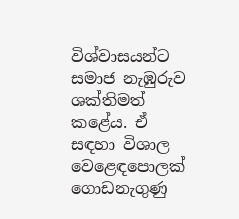විශ්වාසයන්ට සමාජ නැඹුරුව ශක්තිමත් කළේය. ඒ සඳහා විශාල වෙළෙඳපොලක් ගොඩනැගුණු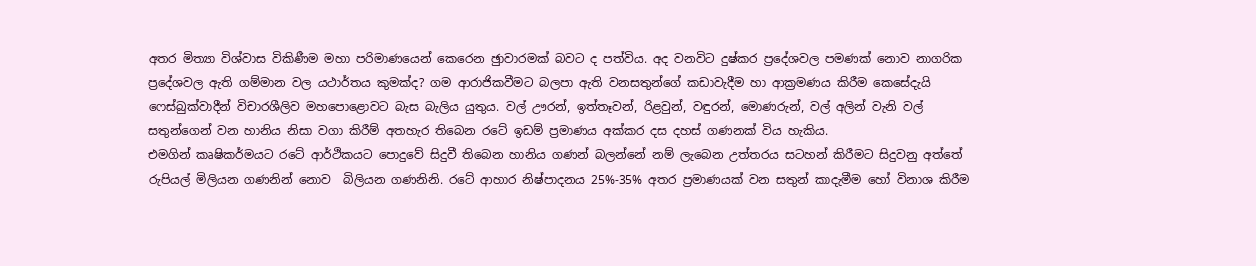අතර මිත්‍යා විශ්වාස විකිණීම මහා පරිමාණයෙන් කෙරෙන ඡුාවාරමක් බවට ද පත්විය. අද වනවිට දුෂ්කර ප්‍රදේශවල පමණක් නොව නාගරික ප්‍රදේශවල ඇති ගම්මාන වල යථාර්තය කුමක්ද? ගම ආරාජිකවීමට බලපා ඇති වනසතුන්ගේ කඩාවැදීම හා ආක්‍රමණය කිරීම කෙසේදැයි ෆෙස්බුක්වාදීන් විචාරශීලිව මහපොළොවට බැස බැලිය යුතුය. වල් ඌරන්, ඉත්තෑවන්, රිළවුන්, වඳුරන්, මොණරුන්, වල් අලින් වැනි වල් සතුන්ගෙන් වන හානිය නිසා වගා කිරීම් අතහැර තිබෙන රටේ ඉඩම් ප්‍රමාණය අක්කර දස දහස් ගණනක් විය හැකිය.
එමගින් කෘෂිකර්මයට රටේ ආර්ථිකයට පොදුවේ සිදුවී තිබෙන හානිය ගණන් බලන්නේ නම් ලැබෙන උත්තරය සටහන් කිරීමට සිදුවනු අත්තේ රුපියල් මිලියන ගණනින් නොව  බිලියන ගණනිනි. රටේ ආහාර නිෂ්පාදනය 25%-35% අතර ප්‍රමාණයක් වන සතුන් කාදැමීම හෝ විනාශ කිරීම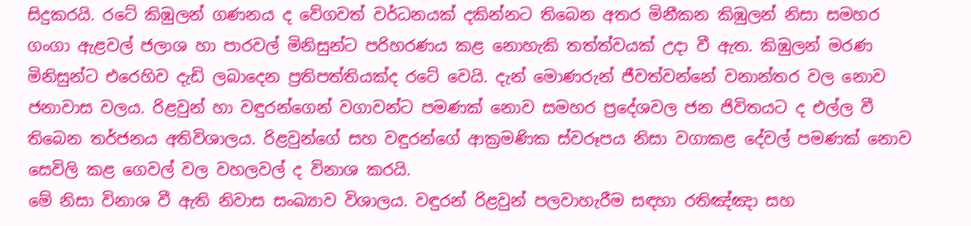සිදුකරයි. රටේ කිඹුලන් ගණනය ද වේගවත් වර්ධනයක් දකින්නට තිබෙන අතර මිනීකන කිඹුලන් නිසා සමහර ගංගා ඇළවල් ජලාශ හා පාරවල් මිනිසුන්ට පරිහරණය කළ නොහැකි තත්ත්වයක් උදා වී ඇත. කිඹුලන් මරණ මිනිසුන්ට එරෙහිව දැඩි ලබාදෙන ප්‍රතිපත්තියක්ද රටේ වෙයි. දැන් මොණරුන් ජීවත්වන්නේ වනාන්තර වල නොව ජනාවාස වලය. රිළවුන් හා වඳුරන්ගෙන් වගාවන්ට පමණක් නොව සමහර ප්‍රදේශවල ජන ජිවිතයට ද එල්ල වී තිබෙන තර්ජනය අතිවිශාලය. රිළවුන්ගේ සහ වඳුරන්ගේ ආක්‍රමණික ස්වරූපය නිසා වගාකළ දේවල් පමණක් නොව සෙවිලි කළ ගෙවල් වල වහලවල් ද විනාශ කරයි.
මේ නිසා විනාශ වී ඇති නිවාස සංඛ්‍යාව විශාලය. වඳුරන් රිළවුන් පලවාහැරීම සඳහා රතිඤ්ඤා සහ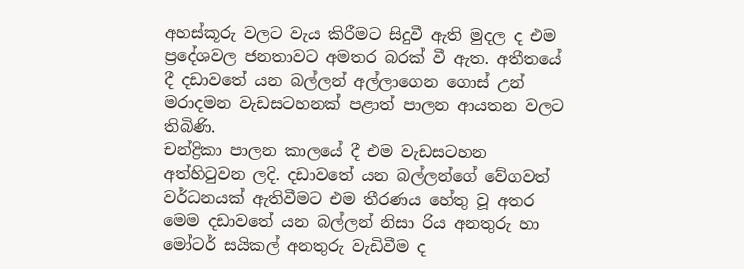අහස්කූරු වලට වැය කිරීමට සිදුවී ඇති මුදල ද එම ප්‍රදේශවල ජනතාවට අමතර බරක් වී ඇත. අතීතයේ දී දඩාවතේ යන බල්ලන් අල්ලාගෙන ගොස් උන් මරාදමන වැඩසටහනක් පළාත් පාලන ආයතන වලට තිබිණි.
චන්ද්‍රිකා පාලන කාලයේ දී එම වැඩසටහන අත්හිටුවන ලදි. දඩාවතේ යන බල්ලන්ගේ වේගවත් වර්ධනයක් ඇතිවීමට එම තීරණය හේතු වූ අතර මෙම දඩාවතේ යන බල්ලන් නිසා රිය අනතුරු හා මෝටර් සයිකල් අනතුරු වැඩිවීම ද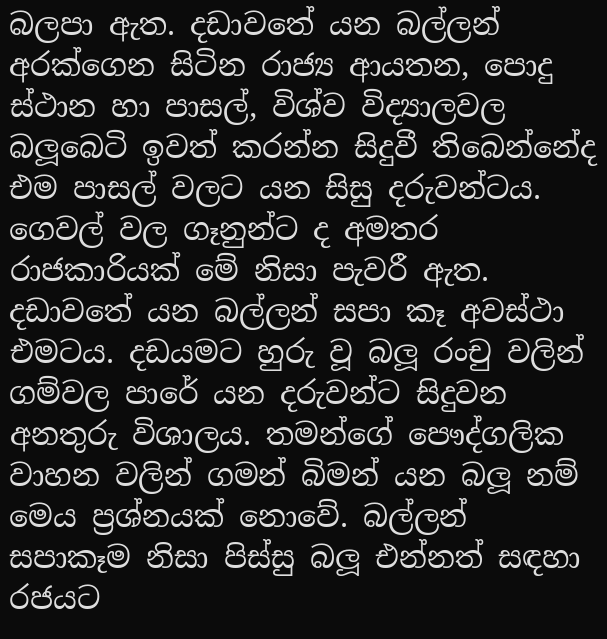බලපා ඇත. දඩාවතේ යන බල්ලන් අරක්ගෙන සිටින රාජ්‍ය ආයතන, පොදු ස්ථාන හා පාසල්, විශ්ව විද්‍යාලවල බලූබෙටි ඉවත් කරන්න සිදුවී තිබෙන්නේද එම පාසල් වලට යන සිසු දරුවන්ටය. ගෙවල් වල ගෑනුන්ට ද අමතර රාජකාරියක් මේ නිසා පැවරී ඇත. දඩාවතේ යන බල්ලන් සපා කෑ අවස්ථා එමටය. දඩයමට හුරු වූ බලූ රංචු වලින් ගම්වල පාරේ යන දරුවන්ට සිදුවන අනතුරු විශාලය. තමන්ගේ පෞද්ගලික වාහන වලින් ගමන් බිමන් යන බලූ නම් මෙය ප්‍රශ්නයක් නොවේ. බල්ලන් සපාකෑම නිසා පිස්සු බලූ එන්නත් සඳහා රජයට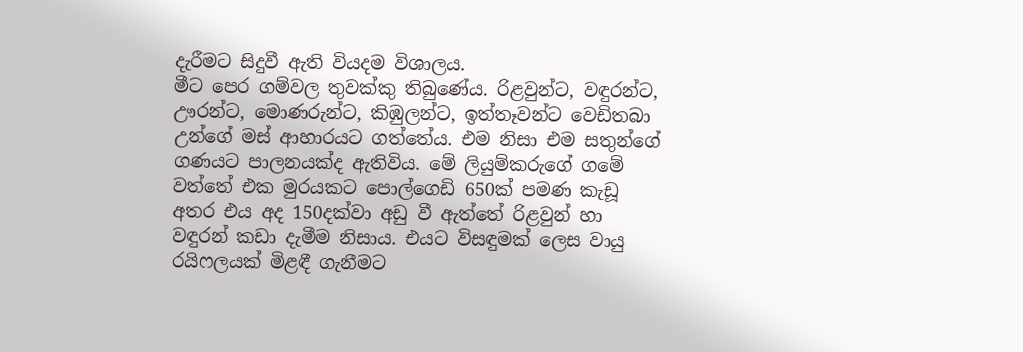දැරීමට සිදුවී ඇති වියදම විශාලය.
මීට පෙර ගම්වල තුවක්කු තිබුණේය. රිළවුන්ට, වඳුරන්ට, ඌරන්ට, මොණරුන්ට, කිඹුලන්ට, ඉත්තෑවන්ට වෙඩිතබා උන්ගේ මස් ආහාරයට ගත්තේය. එම නිසා එම සතුන්ගේ ගණයට පාලනයක්ද ඇතිවිය. මේ ලියුම්කරුගේ ගමේ වත්තේ එක මුරයකට පොල්ගෙඩි 650ක් පමණ කැඩූ අතර එය අද 150දක්වා අඩු වී ඇත්තේ රිළවුන් හා වඳුරන් කඩා දැමීම නිසාය. එයට විසඳුමක් ලෙස වායු රයිෆලයක් මිළඳී ගැනීමට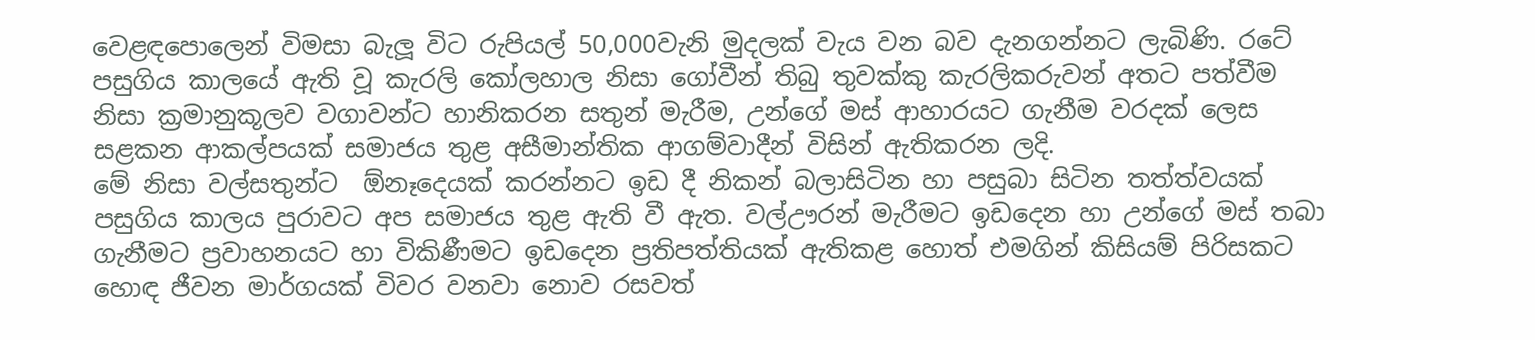වෙළඳපොලෙන් විමසා බැලූ විට රුපියල් 50,000වැනි මුදලක් වැය වන බව දැනගන්නට ලැබිණි. රටේ පසුගිය කාලයේ ඇති වූ කැරලි කෝලහාල නිසා ගෝවීන් තිබු තුවක්කු කැරලිකරුවන් අතට පත්වීම නිසා ක්‍රමානුකූලව වගාවන්ට හානිකරන සතුන් මැරීම, උන්ගේ මස් ආහාරයට ගැනීම වරදක් ලෙස සළකන ආකල්පයක් සමාජය තුළ අසීමාන්තික ආගම්වාදීන් විසින් ඇතිකරන ලදි.
මේ නිසා වල්සතුන්ට  ඕනෑදෙයක් කරන්නට ඉඩ දී නිකන් බලාසිටින හා පසුබා සිටින තත්ත්වයක් පසුගිය කාලය පුරාවට අප සමාජය තුළ ඇති වී ඇත. වල්ඌරන් මැරීමට ඉඩදෙන හා උන්ගේ මස් තබා ගැනීමට ප්‍රවාහනයට හා විකිණීමට ඉඩදෙන ප්‍රතිපත්තියක් ඇතිකළ හොත් එමගින් කිසියම් පිරිසකට හොඳ ජීවන මාර්ගයක් විවර වනවා නොව රසවත්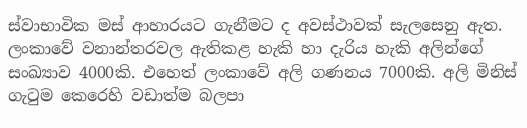ස්වාභාවික මස් ආහාරයට ගැනීමට ද අවස්ථාවක් සැලසෙනු ඇත. ලංකාවේ වනාන්තරවල ඇතිකළ හැකි හා දැරිය හැකි අලින්ගේ සංඛ්‍යාව 4000කි. එහෙත් ලංකාවේ අලි ගණනය 7000කි. අලි මිනිස් ගැටුම කෙරෙහි වඩාත්ම බලපා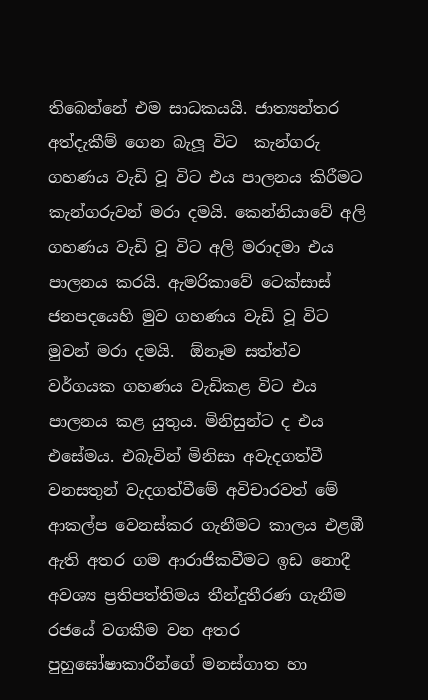තිබෙන්නේ එම සාධකයයි. ජාත්‍යන්තර අත්දැකීම් ගෙන බැලූ විට  කැන්ගරු ගහණය වැඩි වූ විට එය පාලනය කිරීමට කැන්ගරුවන් මරා දමයි. කෙන්නියාවේ අලි ගහණය වැඩි වූ විට අලි මරාදමා එය පාලනය කරයි. ඇමරිකාවේ ටෙක්සාස් ජනපදයෙහි මුව ගහණය වැඩි වූ විට මුවන් මරා දමයි.  ඕනෑම සත්ත්ව වර්ගයක ගහණය වැඩිකළ විට එය පාලනය කළ යුතුය. මිනිසුන්ට ද එය එසේමය. එබැවින් මිනිසා අවැදගත්වී වනසතුන් වැදගත්වීමේ අවිචාරවත් මේ ආකල්ප වෙනස්කර ගැනීමට කාලය එළඹී ඇති අතර ගම ආරාජිකවීමට ඉඩ නොදී අවශ්‍ය ප්‍රතිපත්තිමය තීන්දුතීරණ ගැනීම රජයේ වගකීම වන අතර පුහුඝෝෂාකාරීන්ගේ මනස්ගාත හා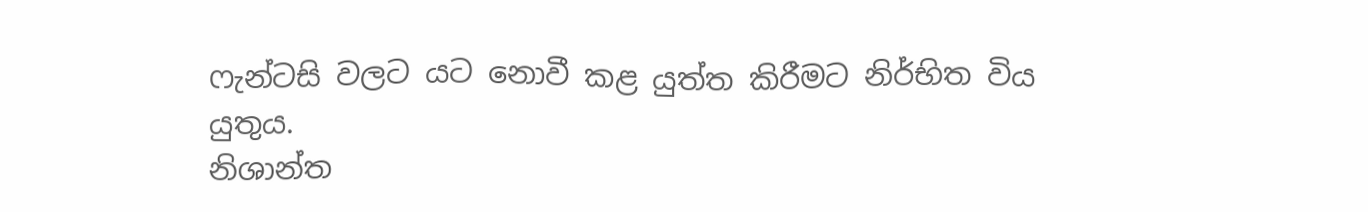ෆැන්ටසි වලට යට නොවී කළ යුත්ත කිරීමට නිර්භිත විය යුතුය.
නිශාන්ත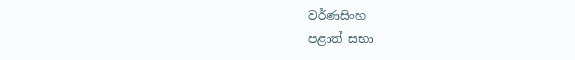වර්ණසිංහ
පළාත් සභා